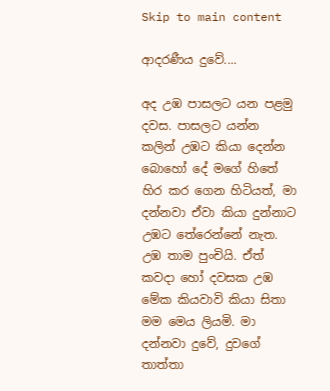Skip to main content

ආදරණීය දුවේ....

අද උඹ පාසලට යන පළමු දවස. පාසලට යන්න කලින් උඹට කියා දෙන්න බොහෝ දේ මගේ හිතේ හිර කර ගෙන හිටියත්, මා දන්නවා ඒවා කියා දුන්නාට උඹට තේරෙන්නේ නැත. උඹ තාම පුංචියි. ඒත් කවදා හෝ දවසක උඹ මේක කියවාවි කියා සිතා මම මෙය ලියමි. මා දන්නවා දුවේ, දුව‍ගේ තාත්තා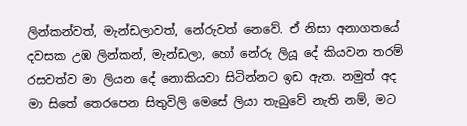ලින්කන්වත්, මැන්ඩලාවත්, නේරුවත් නෙවේ. ඒ නිසා අනාගතයේ දවසක උඹ ලින්කන්, මැන්ඩලා, හෝ නේරු ලියූ දේ කියවන තරම් රසවත්ව මා ලියන දේ නොකියවා සිටින්නට ඉඩ ඇත. නමුත් අද මා සිතේ තෙරපෙන සිතුවිලි මෙසේ ලියා තැබුවේ නැති නම්, මට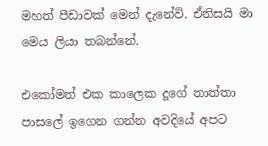මහත් පීඩාවක් මෙන් දැනේවි. ඒනිසයි මා මෙය ලියා තබන්නේ.

එකෝමත් එක කාලෙක දූගේ තාත්තා පාසලේ ඉ‍ගෙන ගන්න අවදියේ අපට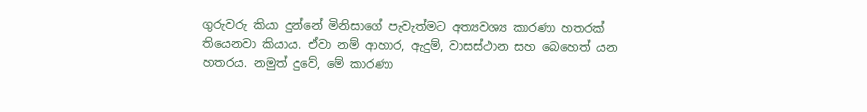ගුරුවරු කියා දුන්නේ මිනිසාගේ පැවැත්මට අත්‍යවශ්‍ය කාරණා හතරක් තියෙනවා කියාය. ඒවා නම් ආහාර, ඇදුම්, වාසස්ථාන සහ බෙහෙත් යන හතරය. නමුත් දුවේ, මේ කාරණා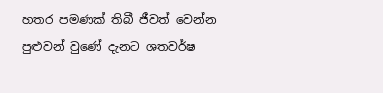හතර පමණක් තිබී ජීවත් වෙන්න පුළුවන් වුණේ දැනට ශතවර්ෂ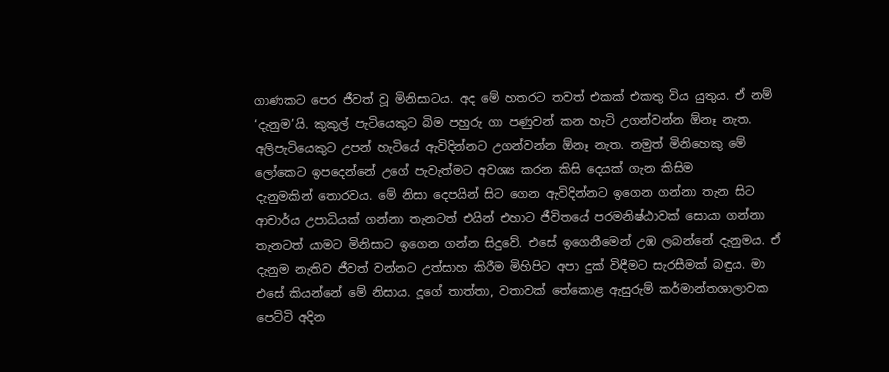ගාණකට ‍පෙර ජීවත් වූ මිනිසාටය. අද මේ හතරට තවත් එකක් එකතු විය යුතුය. ඒ නම් ‘දැනුම’යි. කුකුල් පැටියෙකුට බිම පහුරු ගා පණුවන් කන හැටි උගන්වන්න ඕනෑ නැත. අලිපැටියෙකුට උපන් හැටියේ ඇවිදින්නට උගන්වන්න ඕනෑ නැත. නමුත් මිනිහෙකු මේ ලෝකෙට ඉප‍දෙන්නේ උගේ පැවැත්මට අවශ්‍ය කරන කිසි දෙයක් ගැන කිසිම දැනුමකින් ‍තොරවය. මේ නිසා දෙපයින් සිට ගෙන ඇවිදින්නට ඉගෙන ගන්නා තැන සිට ආචාර්ය උපාධියක් ගන්නා තැනටත් එයින් එහාට ජීවිතයේ පරමනිෂ්ඨාවක් සොයා ගන්නා තැනටත් යාමට මිනිසාට ඉගෙන ගන්න සිදුවේ. එසේ ඉගෙනීමෙන් උඹ ලබන්නේ දැනුමය. ඒ දැනුම නැතිව ජීවත් වන්නට උත්සාහ කිරීම මිහිපිට අපා දුක් විඳීමට සැරසීමක් බඳුය. මා එසේ කියන්නේ මේ නිසාය. දූගේ තාත්තා, වතාවක් තේ‍කොළ ඇසුරුම් කර්මාන්තශාලාවක පෙට්ටි අදින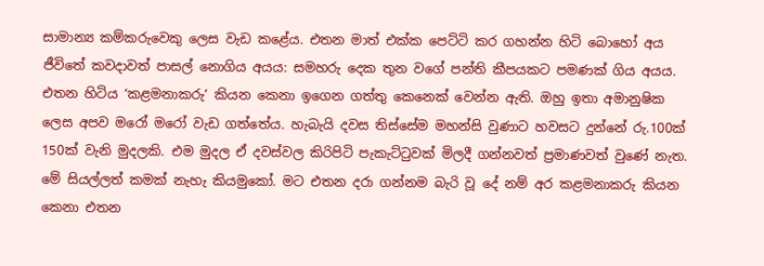සාමාන්‍ය කම්කරුවෙකු ලෙස වැඩ කළේය. එතන මාත් එක්ක පෙට්ටි කර ගහන්න හිටි බොහෝ අය ජීවිතේ කවදාවත් පාසල් නොගිය අයය: සමහරු දෙක තුන වගේ පන්ති කීපයකට පමණක් ගිය අයය. එතන හිටිය ‘කළමනාකරු’ කියන කෙනා ඉගෙන ගත්තු කෙනෙක් වෙන්න ඇති. ඔහු ඉතා අමානුෂික ලෙස අපව මරෝ මරෝ වැඩ ගත්තේය. හැබැයි දවස තිස්සේම මහන්සි වුණාට හවසට දුන්නේ රු.100ක් 150ක් වැනි මුදලකි. එම මුදල ඒ දවස්වල කිරිපිටි පැකැට්ටුවක් මිලදී ගන්නවත් ප්‍රමාණවත් වුණේ නැත. මේ සියල්ලත් කමක් නැහැ කියමුකෝ. මට එතන දරා ගන්නම බැරි වූ ‍දේ නම් අර කළමනාකරු කියන කෙනා එතන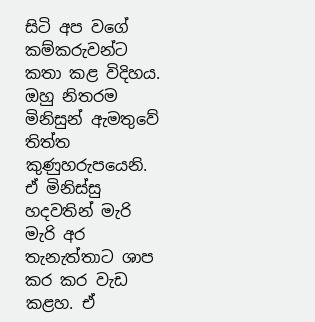සිටි ‍අප වගේ කම්කරුවන්ට කතා කළ විදිහය. ඔහු නිතරම මිනිසුන් ඇමතුවේ තිත්ත කුණුහරුපයෙනි. ඒ මිනිස්සු හදවතින් මැරි මැරි අර තැනැත්තාට ශාප කර කර වැඩ කළහ. ඒ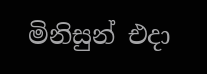මිනිසුන් එදා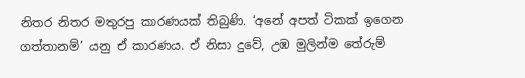නිතර නිතර මතුරපු කාරණයක් තිබුණි. ‘අනේ අපත් ටිකක් ඉගෙන ගත්තානම්’ යනු ඒ කාරණය. ඒ නිසා දුවේ, උඹ මුලින්ම තේරුම්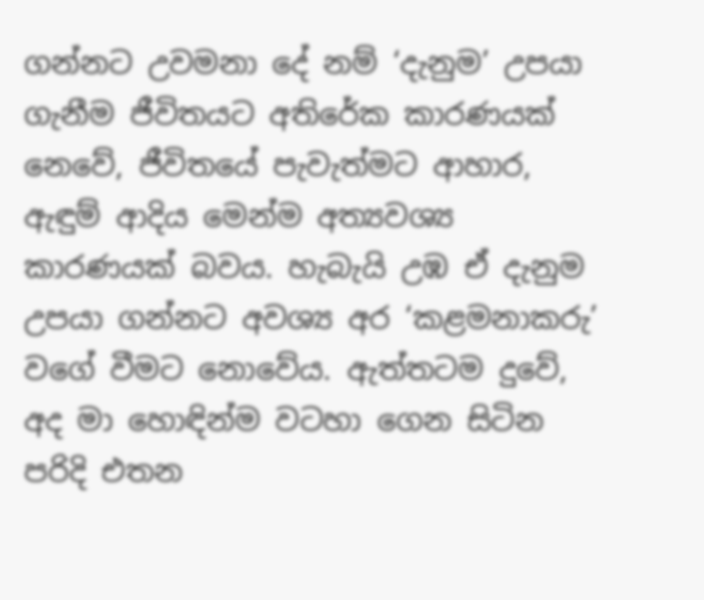ගන්නට උවමනා දේ නම් ‘දැනුම’ උපයා ගැනීම ජීවිතයට අතිරේක කාරණයක් නෙවේ, ජීවිතයේ පැවැත්මට ආහාර, ඇඳුම් ආදිය මෙන්ම අත්‍යවශ්‍ය කාරණයක් බවය. හැබැයි උඹ ඒ දැනුම උපයා ගන්නට අවශ්‍ය අර ‘කළමනාකරු’ වගේ වීමට නොවේය. ඇත්තටම දුවේ, අද මා හොඳින්ම වටහා ගෙන සිටින පරිදි එතන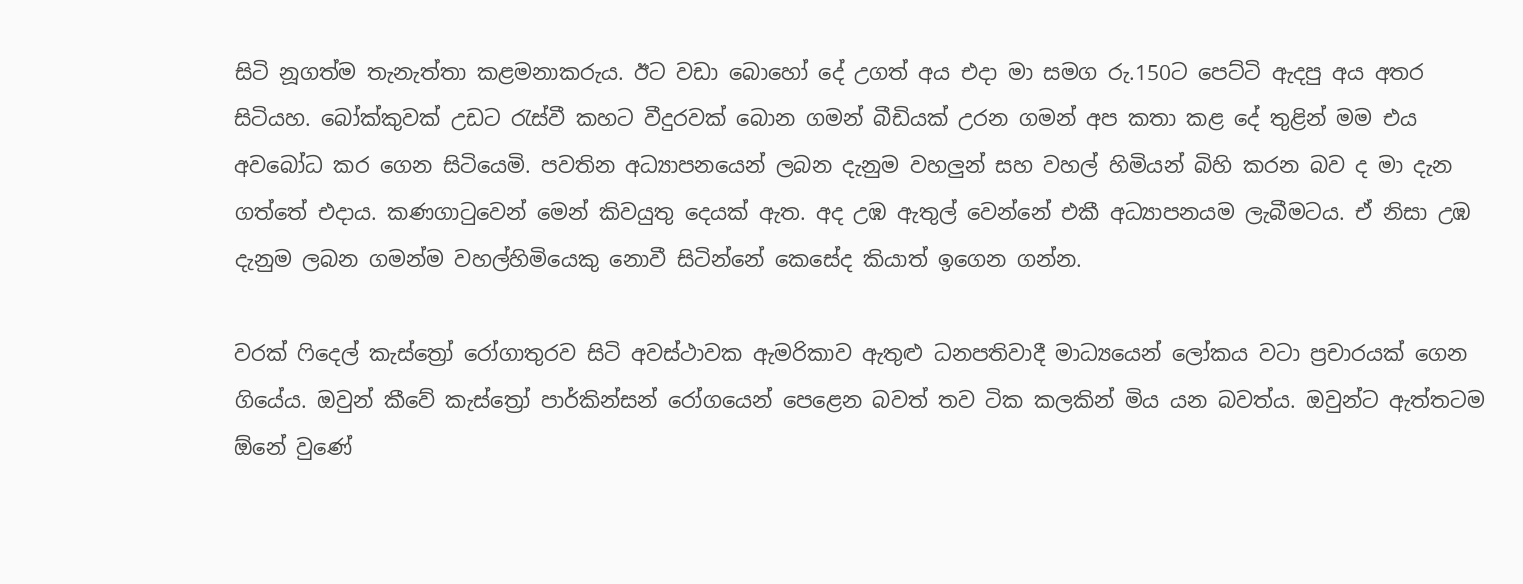සිටි නූගත්ම තැනැත්තා කළමනාකරුය. ඊට වඩා බොහෝ දේ උගත් අය එදා මා සමග රු.150ට පෙට්ටි ඇදපු අය අතර සිටියහ. බෝක්කුවක් උඩට රැස්වී කහට වීදුරවක් බොන ගමන් බීඩියක් උරන ගමන් අප කතා කළ දේ තුළින් මම එය අවබෝධ කර ගෙන සිටියෙමි. පවතින අධ්‍යාපනයෙන් ලබන දැනුම වහලුන් සහ වහල් හිමියන් බිහි කරන බව ද මා දැන ගත්තේ එදාය. කණගාටුවෙන් මෙන් කිවයුතු දෙයක් ඇත. අද උඹ ඇතුල් වෙන්නේ එකී අධ්‍යාපනයම ලැබීමටය. ඒ නිසා උඹ දැනුම ලබන ගමන්ම වහල්හිමියෙකු නොවී සිටින්නේ කෙසේද කියාත් ඉගෙන ගන්න.

වරක් ෆිදෙල් කැස්ත්‍රෝ රෝගාතුරව සිටි අවස්ථාවක ඇමරිකාව ඇතුළු ධනපතිවාදී මාධ්‍යයෙන් ලෝකය වටා ප්‍රචාරයක් ගෙන ගියේය. ඔවුන් කීවේ කැස්ත්‍රෝ පාර්කින්සන් රෝගයෙන් පෙළෙන බවත් තව ටික කලකින් මිය යන බවත්ය. ඔවුන්ට ඇත්තටම ඕනේ වුණේ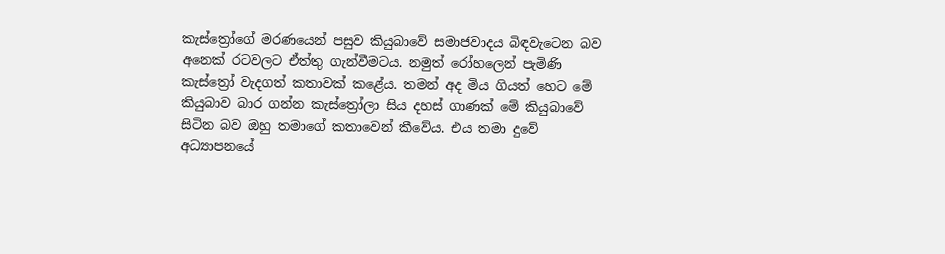කැස්ත්‍රෝගේ මරණයෙන් පසුව කියුබාවේ සමාජවාදය බිඳවැටෙන බව අනෙක් රටවලට ඒත්තු ගැන්වීමටය. නමුත් රෝහලෙන් පැමිණි කැස්ත්‍රෝ වැදගත් කතාවක් කළේය. තමන් අද මිය ගියත් හෙට මේ කියුබාව බාර ගන්න කැස්ත්‍රෝලා සිය දහස් ගාණක් මේ කියුබාවේ සිටින බව ඔහු තමාගේ කතාවෙන් කීවේය. එය තමා දුවේ අධ්‍යාපනයේ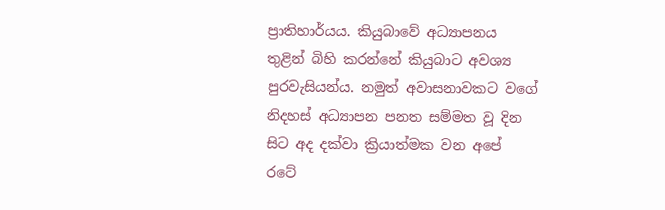ප්‍රාතිහාර්යය. කියුබාවේ අධ්‍යාපනය තුළින් බිහි කරන්නේ කියුබාට අවශ්‍ය පුරවැසියන්ය. නමුත් අවාසනාවකට වගේ නිදහස් අධ්‍යාපන පනත සම්මත වූ දින සිට අද දක්වා ක්‍රියාත්මක වන අපේ රටේ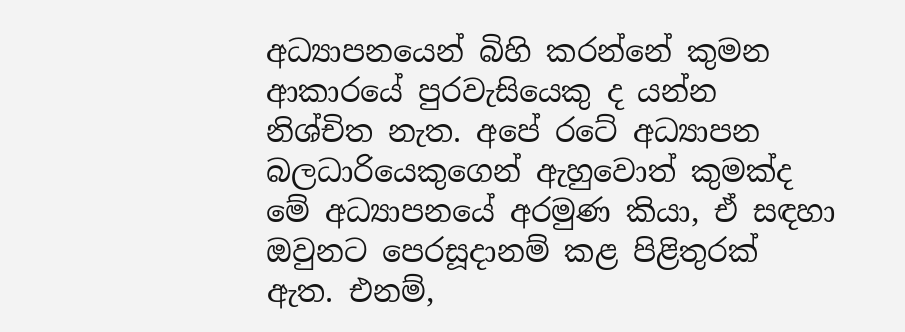අධ්‍යාපනයෙන් බිහි කරන්නේ කුමන ආකාරයේ පුරවැසියෙකු ද යන්න නිශ්චිත නැත. අපේ රටේ අධ්‍යාපන බලධාරියෙකුගෙන් ඇහුවොත් කුමක්ද මේ අධ්‍යාපනයේ අරමුණ කියා, ඒ සඳහා ඔවුනට පෙරසූදානම් කළ පිළිතුරක් ඇත. එනම්,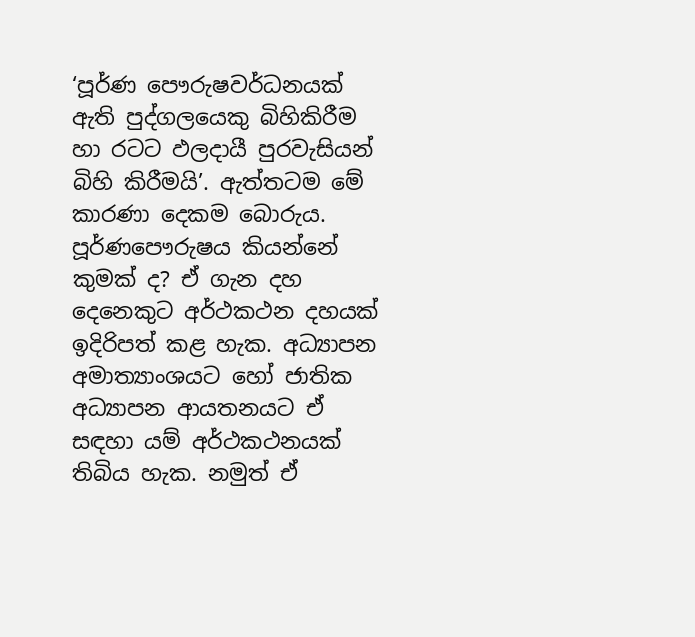‘පූර්ණ පෞරුෂවර්ධනයක් ඇති පුද්ගලයෙකු බිහිකිරීම හා රටට ඵලදායී පුරවැසියන් බිහි කිරීමයි’. ඇත්තටම මේ කාරණා දෙකම බොරුය. පූර්ණපෞරුෂය කියන්නේ කුමක් ද? ඒ ගැන දහ දෙනෙකුට අර්ථකථන දහයක් ඉදිරිපත් කළ හැක. අධ්‍යාපන අමාත්‍යාංශයට හෝ ජාතික අධ්‍යාපන ආයතනයට ඒ සඳහා යම් අර්ථකථනයක් තිබිය හැක. නමුත් ඒ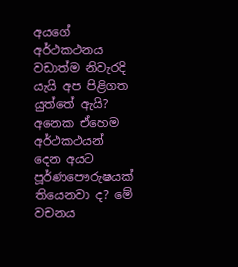අයගේ අර්ථකථනය වඩාත්ම නිවැරදි යැයි අප පිළිගත යුත්තේ ඇයි? අනෙක ඒහෙම අර්ථකථයන් දෙන අයට පූර්ණපෞරුෂයක් තියෙනවා ද? මේ වචනය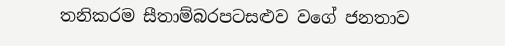තනිකරම සීතාම්බරපටසළුව වගේ ජනතාව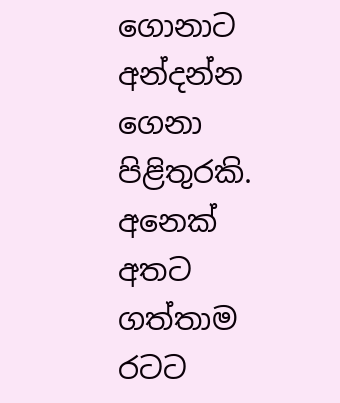ගොනාට අන්දන්න ගෙනා පිළිතුරකි. අනෙක් අතට ගත්තාම රටට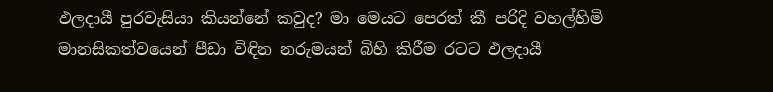ඵලදායී පුරවැසියා කියන්නේ කවුද? මා මෙයට පෙරත් කී පරිදි වහල්හිමි මානසිකත්වයෙන් පීඩා විඳින නරුමයන් බිහි කිරීම රටට ඵලදායී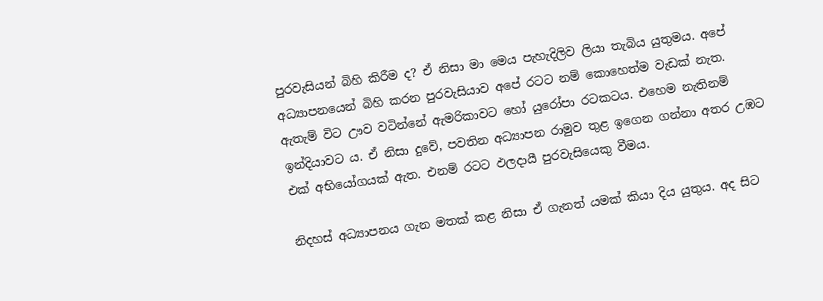පුරවැසියන් බිහි කිරීම ද? ඒ නිසා මා මෙය පැහැදිලිව ලියා තැබිය යුතුමය. අපේ අධ්‍යාපනයෙන් බිහි කරන පුරවැසියාව අපේ රටට නම් කොහෙත්ම වැඩක් නැත. ඇතැම් විට ඌව වටින්නේ ඇමරිකාවට හෝ යුරෝපා රටකටය. එහෙම නැතිනම් ඉන්දියාවට ය. ඒ නිසා දු‍වේ, පවතින අධ්‍යාපන රාමුව තුළ ඉගෙන ගන්නා අතර උඹට එක් අභියෝගයක් ඇත. එනම් රටට ඵලදායී පුරවැසියෙකු වීමය.

නිදහස් අධ්‍යාපනය ගැන මතක් කළ නිසා ඒ ගැනත් යමක් කියා දිය යුතුය. අද සිට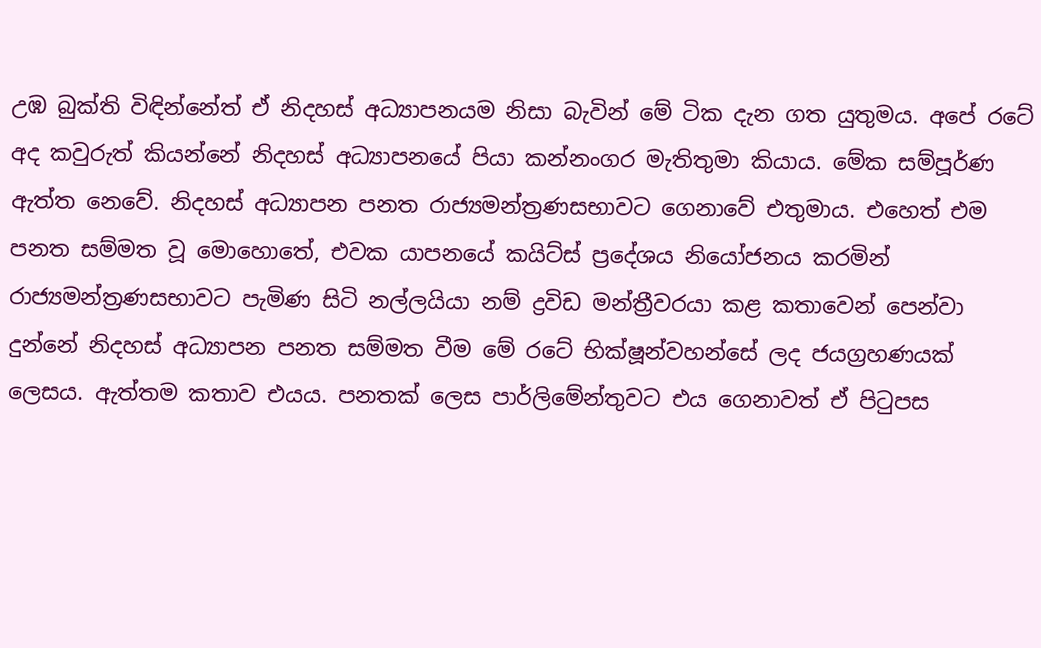උඹ බුක්ති විඳින්නේත් ඒ නිදහස් අධ්‍යාපනයම නිසා බැවින් මේ ටික දැන ගත යුතුමය. අපේ රටේ අද කවුරුත් කියන්නේ නිදහස් අධ්‍යාපනයේ පියා කන්නංගර මැතිතුමා කියාය. මේක සම්පූර්ණ ඇත්ත නෙවේ. නිදහස් අධ්‍යාපන පනත රාජ්‍යමන්ත්‍රණසභාවට ගෙනාවේ එතුමාය. එහෙත් එම පනත සම්මත වූ මොහොතේ, එවක යාපනයේ කයිට්ස් ප්‍රදේශය නි‍යෝජනය කරමින් රාජ්‍යමන්ත්‍රණසභාවට පැමිණ සිටි නල්ලයියා නම් ද්‍රවිඩ මන්ත්‍රීවරයා කළ කතාවෙන් පෙන්වා දුන්නේ නිදහස් අධ්‍යාපන පනත සම්මත වීම මේ රටේ භික්ෂූන්වහන්සේ ලද ජයග්‍රහණයක් ලෙසය. ඇත්තම කතාව එයය. පනතක් ලෙස පාර්ලිමේන්තුවට එය ගෙනාවත් ඒ පිටුපස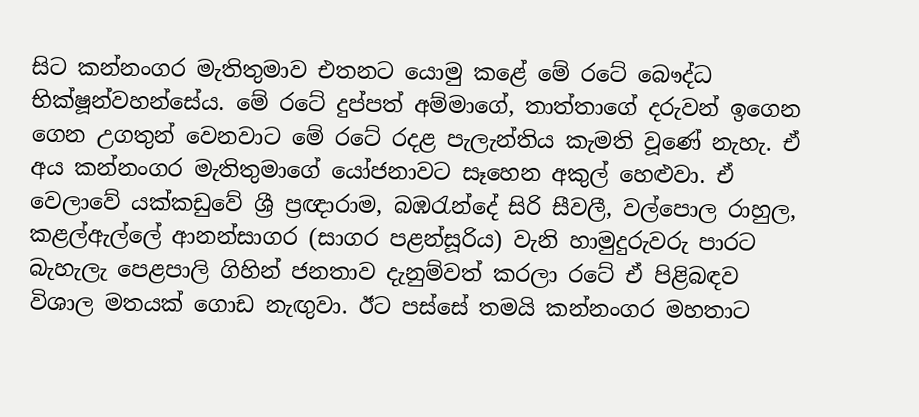සිට කන්නංගර මැතිතුමාව එතනට යොමු කළේ මේ රටේ බෞද්ධ භික්ෂූන්වහන්සේය. මේ රටේ දුප්පත් අම්මාගේ, තාත්තාගේ දරුවන් ඉගෙන ගෙන උගතුන් වෙනවාට මේ රටේ රදළ පැලැන්තිය කැමති වූණේ නැහැ. ඒ අය කන්නංගර මැතිතුමාගේ යෝජනාවට සෑහෙන අකුල් හෙළුවා. ඒ වෙලාවේ යක්කඩුවේ ශ්‍රී ප්‍රඥාරාම, බඹරැන්දේ සිරි සීවලී, වල්පොල රාහුල, කළල්ඇල්ලේ ආනන්සාගර (සාගර පළන්සූරිය) වැනි හාමුදුරුවරු පාරට බැහැලැ පෙළපාලි ගිහින් ජනතාව දැනුම්වත් කරලා රටේ ඒ පිළිබඳව විශාල මතයක් ගොඩ නැඟුවා. ඊට පස්සේ තමයි කන්නංගර මහතාට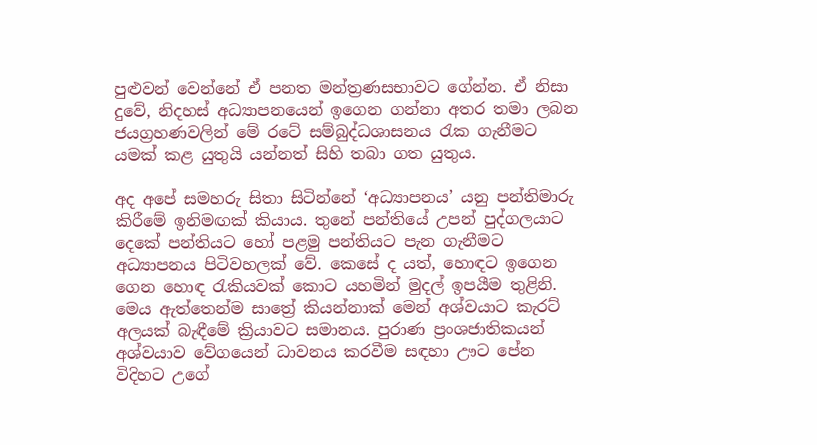පුළුවන් වෙන්නේ ඒ පනත මන්ත්‍රණසභාවට ගේන්න. ඒ නිසා දුවේ, නිදහස් අධ්‍යාපනයෙන් ඉගෙන ගන්නා අතර තමා ලබන ජයග්‍රහණවලින් මේ රටේ සම්බුද්ධශාසනය රැක ගැනීමට යමක් කළ යුතුයි යන්නත් සිහි තබා ගත යුතුය.

අද අපේ සමහරු සිතා සිටින්නේ ‘අධ්‍යාපනය’ යනු පන්තිමාරු කිරීමේ ඉනිමඟක් කියාය. තු‍නේ පන්තියේ උපන් පුද්ගලයාට දෙකේ පන්තියට හෝ පළමු පන්තියට පැන ගැනීමට අධ්‍යාපනය පිටිවහලක් වේ. කෙසේ ද යත්, හොඳට ‍ඉගෙන ගෙන හොඳ රැකියවක් කොට යහමින් මුදල් ඉපයීම තුළිනි. මෙය ඇත්තෙන්ම සාත්‍රේ කියන්නාක් මෙන් අශ්වයාට කැරට් අලයක් බැඳීමේ ක්‍රියාවට සමානය. පුරාණ ප්‍රංශජාතිකයන් අශ්වයාව වේග‍යෙන් ධාවනය කරවීම සඳහා ඌට පේන විදිහට උගේ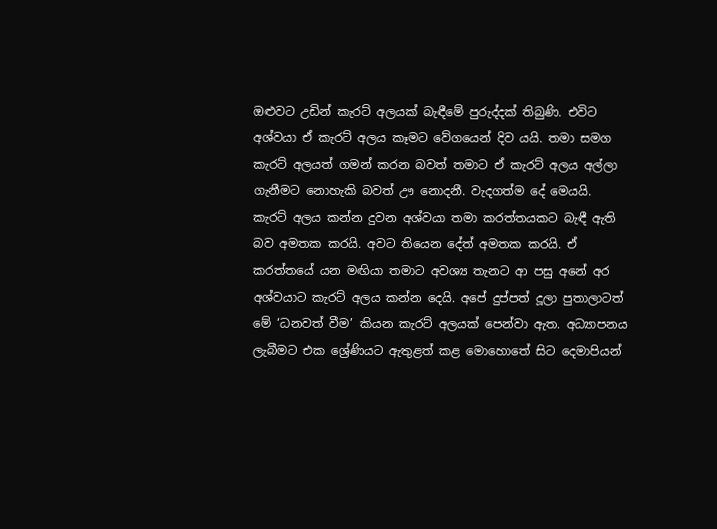ඔළුවට උඩින් කැරට් අලයක් බැඳීමේ පුරුද්දක් තිබුණි. එවිට අශ්වයා ඒ කැරට් අලය කෑමට වේගයෙන් දිව යයි. තමා සමග කැරට් අලයත් ගමන් කරන බවත් තමාට ඒ කැරට් අලය අල්ලා ගැනීමට නොහැකි බවත් ඌ නොදනී. වැදගත්ම දේ ‍මෙයයි. කැරට් අලය කන්න දුවන අශ්වයා තමා කරත්තයකට බැඳී ඇති බව අමතක කරයි. අවට තියෙන දේත් අමතක කරයි. ඒ කරත්තයේ යන මඟියා තමාට අවශ්‍ය තැනට ආ පසු අ‍නේ අර අශ්වයාට කැරට් අලය කන්න දෙයි. අපේ දුප්පත් දූලා පුතාලාටත් මේ ‘ධනවත් වීම’ කියන කැරට් අලයක් පෙන්වා ඇත. අධ්‍යාපනය ලැබීමට එක ශ්‍රේණියට ඇතුළත් කළ මොහොතේ සිට දෙමාපියන්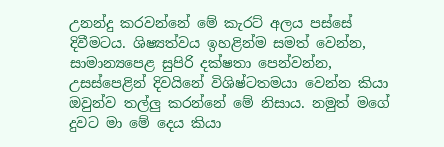උනන්දු කරවන්නේ මේ කැරට් අලය පස්සේ දිවීමටය. ශිෂ්‍යත්වය ඉහළින්ම සමත් වෙන්න, සාමාන්‍යපෙළ සුපිරි දක්ෂතා පෙන්වන්න, උසස්පෙළින් දිවයිනේ විශිෂ්ටතමයා වෙන්න කියා ඔවුන්ව තල්ලු කරන්නේ මේ නිසාය. නමුත් මගේ දුවට මා මේ දෙය කියා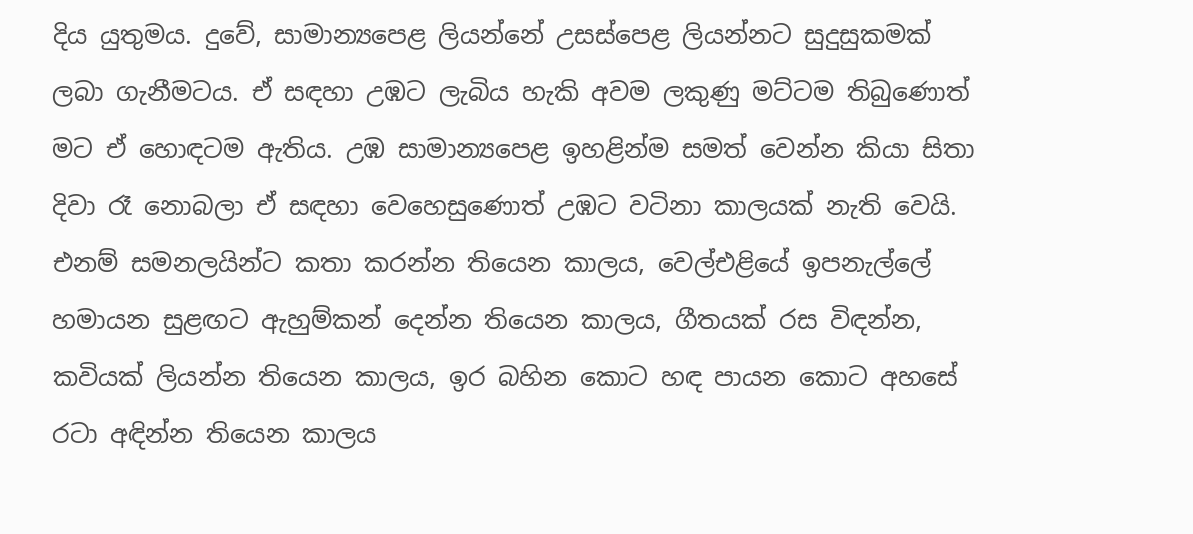දිය යුතුමය. දුවේ, සාමාන්‍යපෙළ ලියන්නේ උසස්පෙළ ලියන්නට සුදුසුකමක් ලබා ගැනීමටය. ඒ සඳහා උඹට ලැබිය හැකි අවම ලකුණු මට්ටම තිබුණොත් මට ඒ හොඳටම ඇතිය. උඹ සාමාන්‍යපෙළ ඉහළින්ම සමත් වෙන්න කියා සිතා දිවා රෑ නොබලා ඒ සඳහා වෙහෙසුණොත් උඹට වටිනා කාලයක් නැති වෙයි. එනම් සමනලයින්ට කතා කරන්න තියෙන කාලය, වෙල්එළියේ ඉපනැල්ලේ හමායන සුළඟට ඇහුම්කන් දෙන්න තියෙන කාලය, ගීතයක් රස විඳන්න, කවියක් ලියන්න තියෙන කාලය, ඉර බහින කොට හඳ පායන කොට අහසේ රටා අඳින්න තියෙන කාලය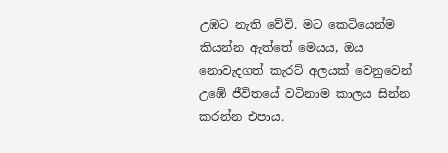උඹට නැති වේවි. මට කෙටියෙන්ම කියන්න ඇත්තේ මෙයය, ඔය නොවැදගත් කැරට් අලයක් වෙනුවෙන් උ‍ඹේ ජීවිතයේ වටිනාම කාලය සින්න කරන්න එපාය.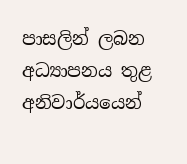පාසලින් ලබන අධ්‍යාපනය තුළ අනිවාර්යයෙන්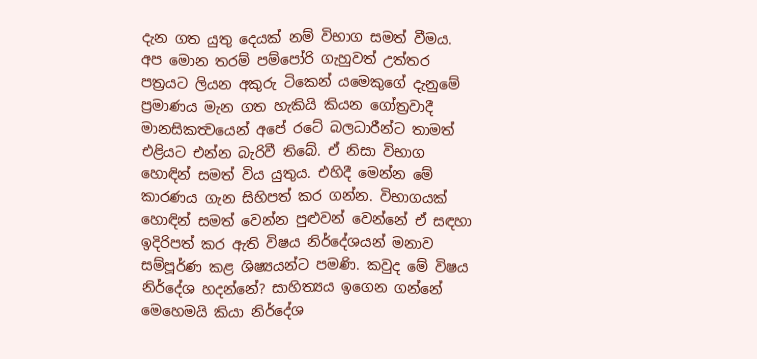දැන ගත යුතු දෙයක් නම් විභාග සමත් වීමය. අප මොන තරම් පම්පෝරි ගැහුවත් උත්තර පත්‍රයට ලියන අකුරු ටිකෙන් යමෙකුගේ දැනුමේ ප්‍රමාණය මැන ගත හැකියි කියන ගෝත්‍රවාදී මානසිකත්‍වයෙන් අපේ රටේ බලධාරීන්ට තාමත් එළියට එන්න බැරිවී තිබේ. ඒ නිසා විභාග හොඳින් සමත් විය යුතුය. එහිදී මෙන්න මේ කාරණය ගැන සිහිපත් කර ගන්න. විභාගයක් හොඳින් සමත් වෙන්න පුළුවන් වෙන්නේ ඒ සඳහා ඉදිරිපත් කර ඇති විෂය නිර්දේශයන් මනාව සම්පූර්ණ කළ ශිෂ්‍යයන්ට පමණි. කවුද මේ විෂය නිර්දේශ හදන්නේ? සාහිත්‍යය ඉගෙන ගන්නේ මෙහෙමයි කියා නිර්දේශ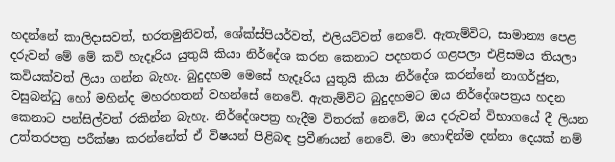හදන්නේ කාලිදාසවත්, භරතමුනිවත්, ශේක්ස්පියර්වත්, එලියට්වත් නෙවේ. ඇතැම්විට, සාමාන්‍ය පෙළ දරුවන් මේ මේ කවි හැදෑරිය යුතුයි කියා නිර්දේශ කරන කෙනාට පදහතර ගළපලා එළිසමය තියලා කවියක්වත් ලියා ගන්න බැහැ. බුදුදහම මෙසේ හැදෑරිය යුතුයි කියා නිර්දේශ කරන්නේ නාගර්ජුන, වසුබන්ධු හෝ මහින්ද මහරහතන් වහන්සේ නෙවේ. ඇතැම්විට බුදුදහමට ඔය නිර්දේශපත්‍රය හදන කෙනාට පන්සිල්වත් රකින්න බැහැ. නිර්දේශපත්‍ර හැදීම විතරක් නෙවේ, ඔය දරුවන් විභාගයේ දී ලියන උත්තරපත්‍ර පරීක්ෂා කරන්නේත් ඒ විෂයන් පිළිබඳ ප්‍රවීණයන් නෙවේ. මා හොඳින්ම දන්නා දෙයක් නම්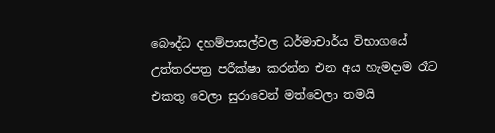බෞද්ධ දහම්පාසල්වල ධර්මාචාර්ය විභාගයේ උත්තරපත්‍ර පරීක්ෂා කරන්න එන අය හැමදාම රෑට එකතු වෙලා සුරාවෙන් මත්වෙලා තමයි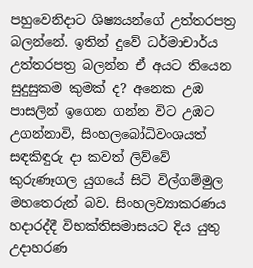පහුවෙනිදාට ශිෂ්‍යයන්ගේ උත්තරපත්‍ර බලන්නේ. ඉතින් දුවේ ධර්මාචාර්ය උත්තරපත්‍ර බලන්න ඒ අයට ති‍යෙන සුදුසුකම කුමක් ද? අනෙක උඹ පාසලින් ඉගෙන ගන්න විට උඹට උගන්නාවි, සිංහලබෝධිවංශයත් සඳකිඳුරු දා කවත් ලිව්වේ කුරුණෑගල යුගයේ සිටි විල්ගම්මුල මහතෙරුන් බව. සිංහලව්‍යාකරණය හදාරද්දී විභක්තිසමාසයට දිය යුතු උදාහරණ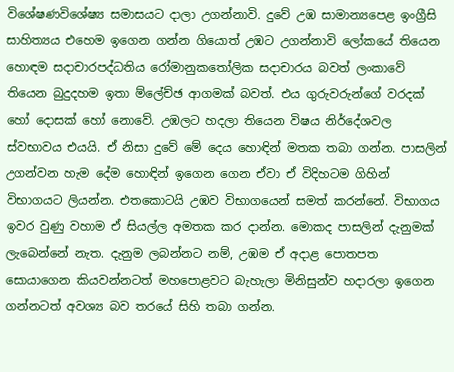විශේෂණවිශේෂ්‍ය සමාසයට දාලා උගන්නාවි. දුවේ උඹ සාමාන්‍ය‍පෙළ ඉංග්‍රීසි සාහිත්‍යය එහෙම ඉගෙන ගන්න ගියොත් උඹට උගන්නාවි ලෝකයේ තියෙන හොඳම සදාචාරපද්ධතිය රෝමානුකතෝලික සදාචාරය බවත් ලංකාවේ තියෙන බුදුදහම ඉතා ම්ලේච්ඡ ආගමක් බවත්. එය ගුරුවරුන්ගේ වරදක් හෝ දොසක් හෝ නොවේ. උඹලට හදලා තියෙන විෂය නිර්දේශවල ස්වභාවය එයයි. ඒ නිසා දුවේ මේ දෙය හොඳින් මතක තබා ගන්න. පාසලින් උගන්වන හැම දේම ‍හොඳින් ඉගෙන ගෙන ඒවා ඒ විදිහටම ගිහින් විභාගයට ලියන්න. එතකොටයි උඹව විභාගයෙන් සමත් කරන්නේ. විභාගය ඉවර වුණු වහාම ඒ සියල්ල අමතක කර දාන්න. මොකද පාසලින් දැනුමක් ලැබෙන්නේ නැත. දැනුම ලබන්නට නම්, උඹම ඒ අදාළ පොතපත සොයාගෙන කියවන්නටත් මහපොළවට බැහැලා මිනිසුන්ව හදාරලා ඉගෙන ගන්නටත් අවශ්‍ය බව තර‍යේ සිහි තබා ගන්න.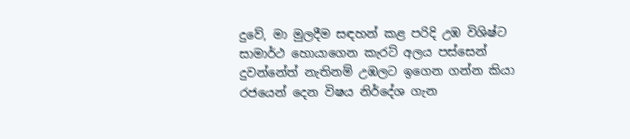දුවේ, මා මුලදීම සඳහන් කළ ‍පරිදි උඹ විශිෂ්ට සාමාර්ථ හොයාගෙන කැරට් අලය පස්සෙන් දුවන්නේත් නැතිනම් උඹලට ඉගෙන ගන්න කියා රජයෙන් දෙන විෂය නිර්දේශ ගැන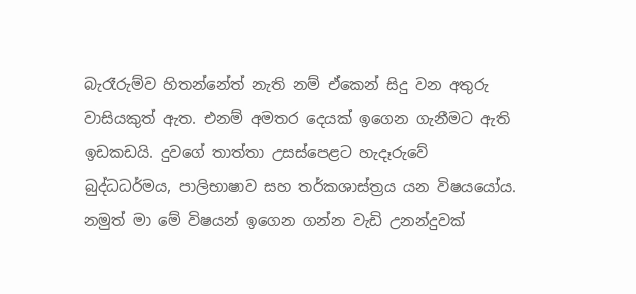බැරෑරුම්ව හිතන්නේත් නැති නම් ඒකෙන් සිදු වන අතුරු වාසියකුත් ඇත. එනම් අමතර දෙයක් ඉගෙන ගැනීමට ඇති ඉඩකඩයි. දුවගේ තාත්තා උසස්පෙළට හැදෑරුවේ බුද්ධධර්මය, පාලිභාෂාව සහ තර්කශාස්ත්‍රය යන විෂයයෝය. නමුත් මා මේ විෂයන් ඉගෙන ගන්න වැඩි උනන්දුවක්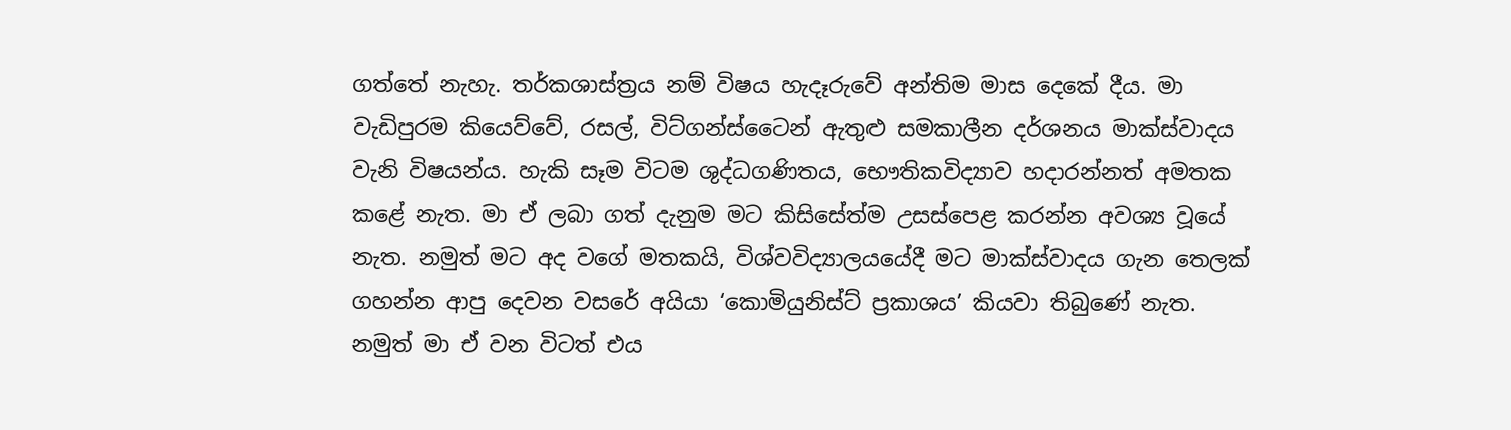ගත්තේ නැහැ. තර්කශාස්ත්‍රය නම් විෂය හැදෑරුවේ අන්තිම මාස දෙකේ දීය. මා වැඩිපුරම කියෙව්වේ, රසල්, විට්ගන්ස්ටෛන් ඇතුළු සමකාලීන දර්ශනය මාක්ස්වාදය වැනි විෂයන්ය. හැකි සෑම විටම ශුද්ධගණිතය, භෞතිකවිද්‍යාව හදාරන්නත් අමතක කළේ නැත. මා ඒ ලබා ගත් දැනුම මට කිසිසේත්ම උසස්පෙළ කරන්න අවශ්‍ය වූයේ නැත. නමුත් මට අද වගේ මතකයි, විශ්වවිද්‍යාලයයේදී මට මාක්ස්වාදය ගැන තෙලක් ගහන්‍න ආපු දෙවන වසරේ අයියා ‘කොමියුනිස්ට් ප්‍රකාශය’ කියවා තිබුණේ නැත. නමුත් මා ඒ වන විටත් එය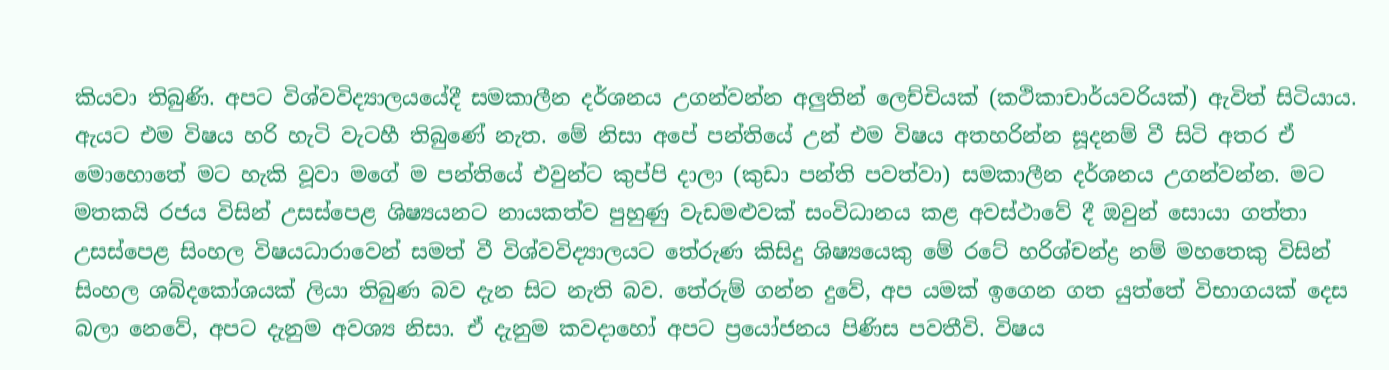කියවා තිබුණි. අපට විශ්වවිද්‍යාලයයේදී සමකාලීන දර්ශනය උගන්වන්න අලුතින් ලෙච්චියක් (කථිකාචාර්යවරියක්) ඇවිත් සිටියාය. ඇයට එම විෂය හරි හැටි වැටහී තිබුණේ නැත. මේ නිසා අපේ පන්තියේ උන් එම විෂය අතහරින්න සූදනම් වී සිටි අතර ඒ මොහොතේ මට හැකි වූවා මගේ ම පන්තියේ එවුන්ට කුප්පි දාලා (කුඩා පන්ති පවත්වා) සමකාලීන දර්ශනය උගන්වන්න. මට මතකයි රජය විසින් උසස්පෙළ ශිෂ්‍යයනට නායකත්ව පුහුණු වැඩමළුවක් සංවිධානය කළ අවස්ථාවේ දී ඔවුන් සොයා ගත්තා උසස්පෙළ සිංහල විෂයධාරාවෙන් සමත් වී විශ්වවිද්‍යාලයට තේරුණ කිසිදු ශිෂ්‍යයෙකු මේ රටේ හරිශ්චන්ද්‍ර නම් මහතෙකු විසින් සිංහල ශබ්දකෝශයක් ලියා තිබුණ බව දැන සිට නැති බව. තේරුම් ගන්න දුවේ, අප යමක් ඉගෙන ගත යුත්තේ විභාගයක් දෙස බලා නෙවේ, අපට දැනුම අවශ්‍ය නිසා. ඒ දැනුම කවදාහෝ අපට ප්‍රයෝජනය පිණිස පවතීවි. විෂය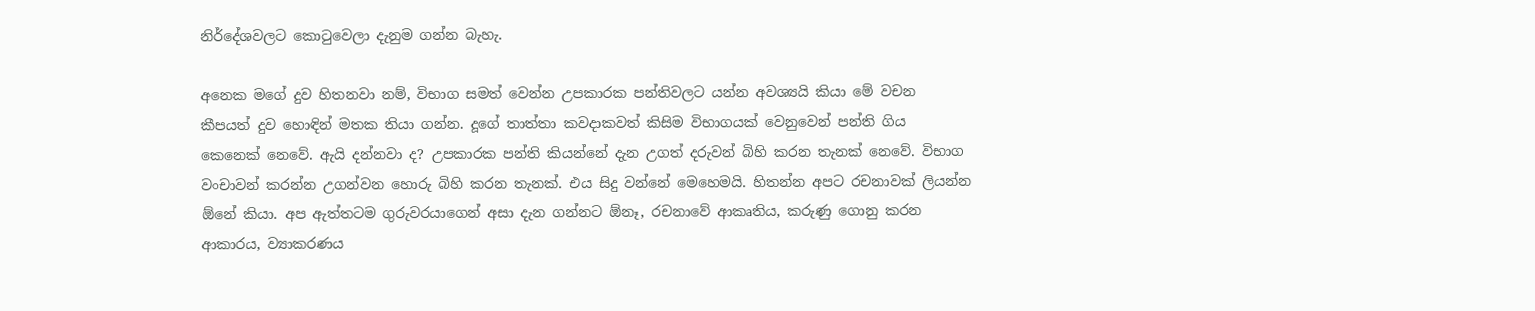නිර්දේශවලට කොටුවෙලා දැනුම ගන්න බැහැ.

අනෙක මගේ දුව හිතනවා නම්, විභාග සමත් වෙන්න උපකාරක පන්තිවලට යන්න අවශ්‍යයි කියා මේ වචන කීපයත් දුව හොඳින් මතක තියා ගන්න. දූගේ තාත්තා කවදාකවත් කිසිම විභාගයක් ‍වෙනුවෙන් පන්ති ගිය කෙනෙක් නෙවේ. ඇයි දන්නවා ද? උපකාරක පන්ති කියන්නේ දැන උගත් දරුවන් බිහි කරන තැනක් නෙවේ. විභාග වංචාවන් කරන්න උගන්වන හොරු බිහි කරන තැනක්. එය සිදු වන්නේ මෙහෙමයි. හිතන්න අපට රචනාවක් ලියන්න ඕනේ කියා. අප ඇත්තටම ගුරුවරයාගෙන් අසා දැන ගන්නට ඕනෑ, රචනාවේ ආකෘතිය, කරුණු ගොනු කරන ආකාරය, ව්‍යාකරණය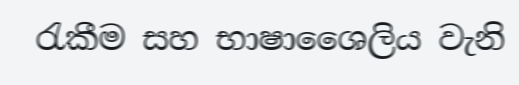රැකීම සහ භාෂාශෛලිය වැනි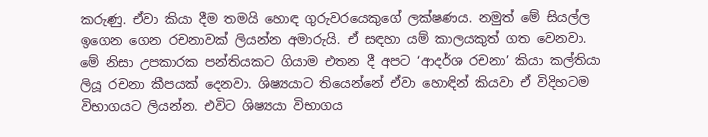කරුණු. ඒවා කියා දීම තමයි හොඳ ගුරුවරයෙකුගේ ලක්ෂණය. නමුත් මේ සියල්ල ඉගෙන ගෙන රචනාවක් ලියන්න අමාරුයි. ඒ සඳහා යම් කාලයකුත් ගත වෙනවා. මේ නිසා උපකාරක පන්තියකට ගියාම එතන දී අපට ‘ආදර්ශ රචනා’ කියා කල්තියා ලියූ රචනා කීපයක් ‍දෙනවා. ශිෂ්‍යයාට තියෙන්නේ ඒවා හොඳින් කියවා ඒ විදිහටම විභාගයට ලියන්න. එවිට ශිෂ්‍යයා විභාගය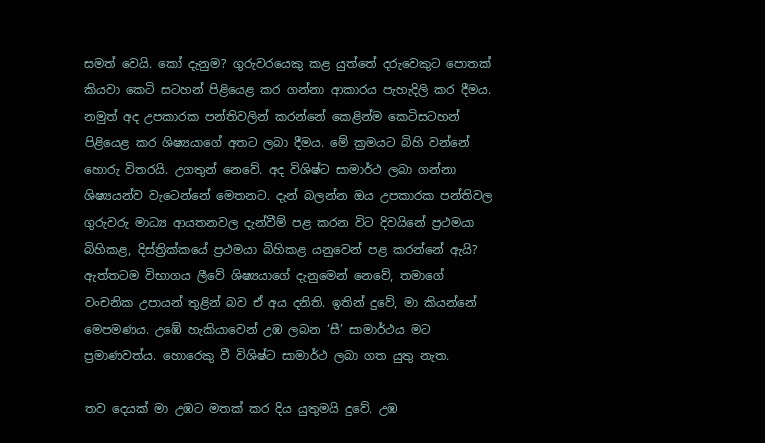සමත් වෙයි. කෝ දැනුම? ගුරුවරයෙකු කළ යුත්තේ දරුවෙකුට පොතක් කියවා ‍කෙටි සටහන් පිළියෙළ කර ගන්නා ආකාරය පැහැදිලි කර දීමය. නමුත් අද උපකාරක පන්තිවලින් කරන්නේ කෙළින්ම කෙටිසටහන් පිළියෙළ කර ශිෂ්‍යයාගේ අතට ලබා දීමය. මේ ක්‍රමයට බිහි වන්නේ හොරු විතරයි. උගතුන් නෙවේ. අද විශිෂ්ට සාමාර්ථ ලබා ගන්නා ශිෂ්‍යයන්ව වැටෙන්නේ මෙතනට. දැන් බලන්න ඔය උපකාරක පන්තිවල ගුරුවරු මාධ්‍ය ආයතනවල දැන්වීම් පළ කරන විට දිවයිනේ ප්‍රථමයා බිහිකළ, දිස්ත්‍රික්කයේ ප්‍රථමයා බිහිකළ යනුවෙන් පළ කරන්නේ ඇයි? ඇත්තටම විභාගය ලීවේ ශිෂ්‍යයාගේ දැනුමෙන් නෙවේ, තමාගේ වංචනික උපායන් තුළින් බව ඒ අය දනිති. ඉතින් දුවේ, මා කියන්නේ මෙපමණය. උඹේ හැකියාවෙන් උඹ ලබන ‘සී’ සාමාර්ථය මට ප්‍රමාණවත්ය. හොරෙකු වී විශිෂ්ට සාමාර්ථ ලබා ගත යුතු නැත.

තව දෙයක් මා උඹට මතක් කර දිය යුතුමයි දුවේ. උඹ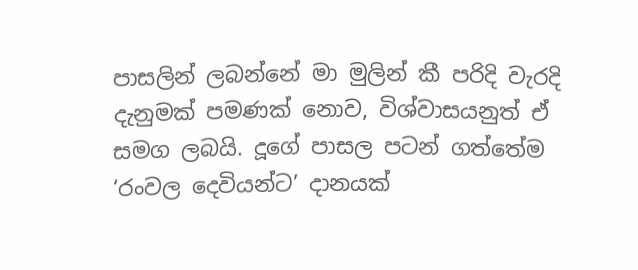පාසලින් ලබන්නේ මා මුලින් කී පරිදි වැරදි දැනුමක් පමණක් නොව, විශ්වාසයනුත් ඒ සමග ලබයි. දූගේ පාසල පටන් ගත්තේම ‘රංවල දෙවියන්ට’ දානයක්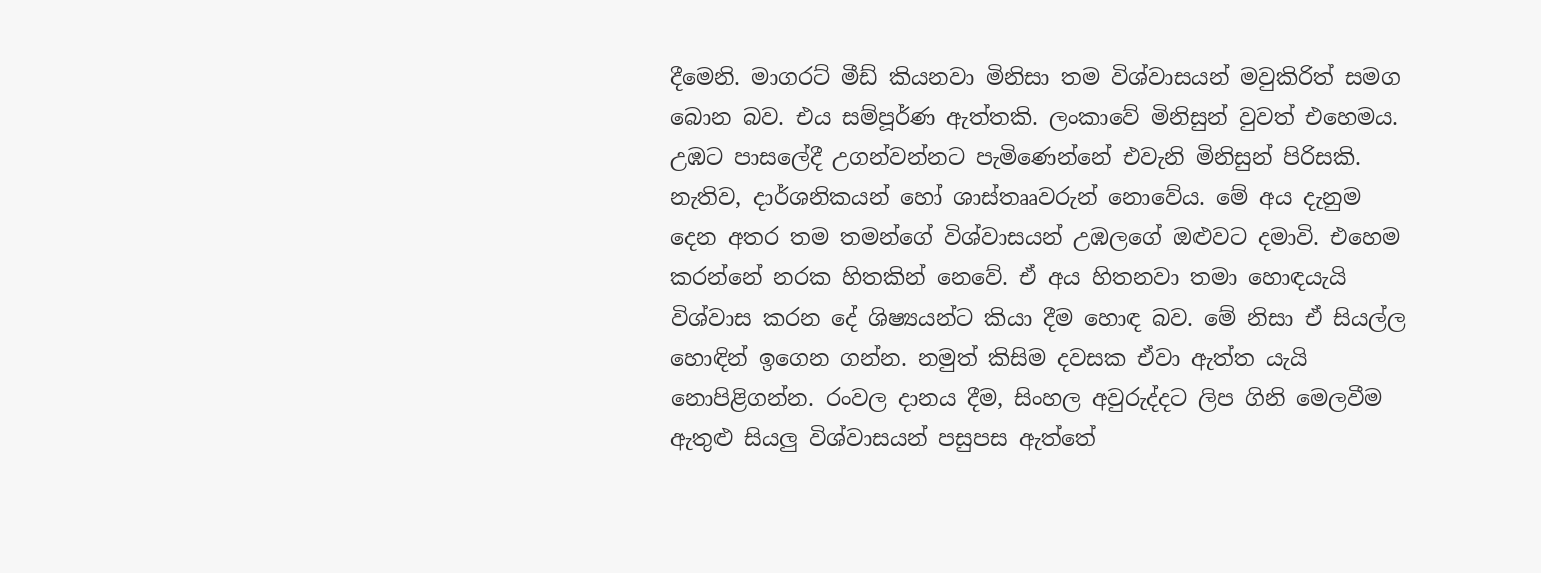දීමෙනි. මාගරට් මීඩ් කියනවා මිනිසා තම විශ්වාසයන් මවුකිරිත් සමග බොන බව. එය සම්පූර්ණ ඇත්තකි. ලංකාවේ මිනිසුන් වුවත් එහෙමය. උඹට පාසලේදී උගන්වන්නට පැමිණෙන්නේ එවැනි මිනිසුන් පිරිසකි. නැතිව, දාර්ශනිකයන් හෝ ශාස්තෲවරුන් නොවේය. මේ අය දැනුම දෙන අතර තම තමන්ගේ විශ්වාසයන් උඹලගේ ඔළුවට දමාවි. එහෙම කරන්නේ නරක හිතකින් නෙවේ. ඒ අය හිතනවා තමා හොඳයැයි විශ්වාස කරන දේ ශිෂ්‍යයන්ට කියා දීම හොඳ බව. මේ නිසා ඒ සියල්ල හොඳින් ඉගෙන ගන්න. නමුත් කිසිම දවසක ඒවා ඇත්ත යැයි නොපිළිගන්න. රංවල දානය දීම, සිංහල අවුරුද්දට ලිප ගිනි මෙලවීම ඇතුළු සියලු විශ්වාසයන් පසුපස ඇත්තේ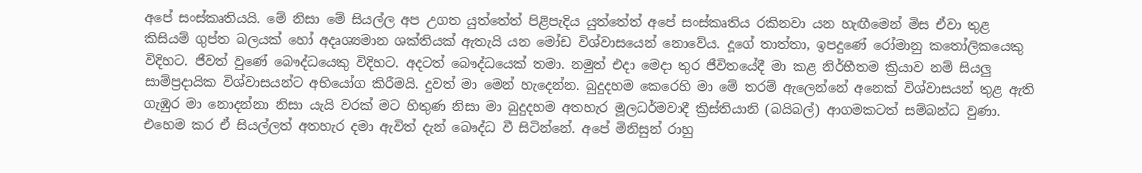අපේ සංස්කෘතියයි. මේ නිසා මේ සියල්ල අප උගත යුත්තේත් පිළිපැදිය යුත්තේත් අපේ සංස්කෘතිය රකිනවා යන හැඟීමෙන් මිස ඒවා තුළ කිසියම් ගුප්ත බලයක් හෝ අදෘශ්‍යමාන ශක්තියක් ඇතැයි යන මෝඩ විශ්වාසයෙන් නොවේය. දූගේ තාත්තා, ඉපදුණේ රෝමානු කතෝලිකයෙකු විදිහට. ජීවත් වුණේ බෞද්ධයෙකු විදිහට. අදටත් බෞද්ධයෙක් තමා. නමුත් එදා මෙදා තුර ජීවිතයේදී මා කළ නිර්භීතම ක්‍රියාව නම් සියලු සාම්ප්‍රදායික විශ්වාසයන්ට අභියෝග කිරීමයි. දුවත් මා මෙන් හැදෙන්න. බුදුදහම කෙරෙහි මා මේ තරම් ඇලෙන්නේ අනෙක් විශ්වාසයන් තුළ ඇති ගැඹුර මා නොදන්නා නිසා යැයි වරක් මට හිතුණ නිසා මා බුදුදහම අතහැර මූලධර්මවාදී ක්‍රිස්තියානි (බයිබල්) ආගමකටත් සම්බන්ධ වුණා. එහෙම කර ඒ සියල්ලත් අතහැර දමා ඇවිත් දැන් බෞද්ධ වී සිටින්නේ. අපේ මිනිසුන් රාහු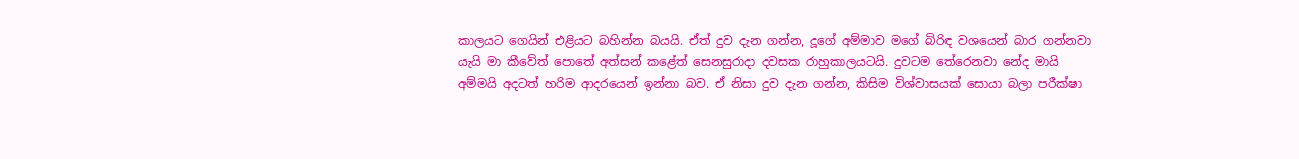කාලයට ගෙයින් එළියට බහින්න බයයි. ඒත් දුව දැන ගන්න, දූගේ අම්මාව මගේ බිරිඳ වශයෙන් බාර ගන්නවා යැයි මා කීවේත් ‍පොතේ අත්සන් කළේත් සෙනසුරාදා දවසක රාහුකාලයටයි. දුවටම තේරෙනවා නේද මායි අම්මයි අදටත් හරිම ආදරයෙන් ඉන්නා බව. ඒ නිසා දුව දැන ගන්න, කිසිම විශ්වාසයක් සොයා බලා පරීක්ෂා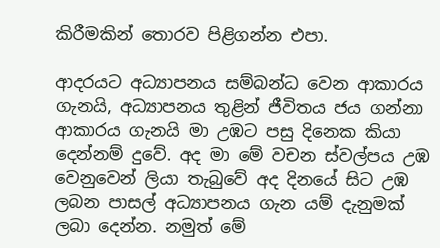කිරීමකින් තොරව පිළිගන්න එපා.

ආදරයට අධ්‍යාපනය සම්බන්ධ වෙන ආකාරය ගැනයි, අධ්‍යාපනය තුළින් ජීවිතය ජය ගන්නා ආකාරය ගැනයි මා උඹට පසු දිනෙක කියා දෙන්නම් දුවේ. අද මා මේ වචන ස්වල්පය උඹ වෙනුවෙන් ලියා තැබුවේ අද දිනයේ සිට උඹ ලබන පාසල් අධ්‍යාපනය ගැන යම් දැනුමක් ලබා දෙන්න. නමුත් ‍මේ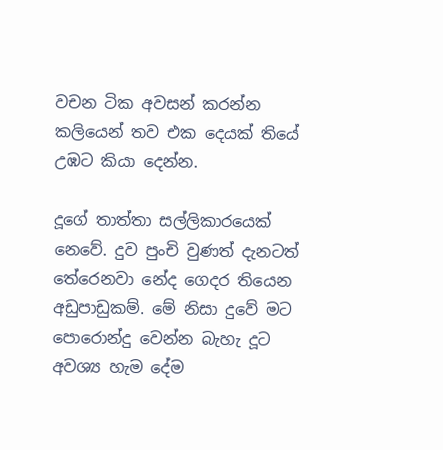වචන ටික අවසන් කරන්න කලියෙන් තව එක දෙයක් තියේ උඹට කියා දෙන්න.

දූගේ තාත්තා සල්ලිකාරයෙක් නෙවේ. දුව පුංචි වුණත් දැනටත් තේරෙනවා නේද ගෙදර තියෙන අඩුපාඩුකම්. මේ නිසා දුවේ මට පොරොන්දු වෙන්න බැහැ දූට අවශ්‍ය හැම දේම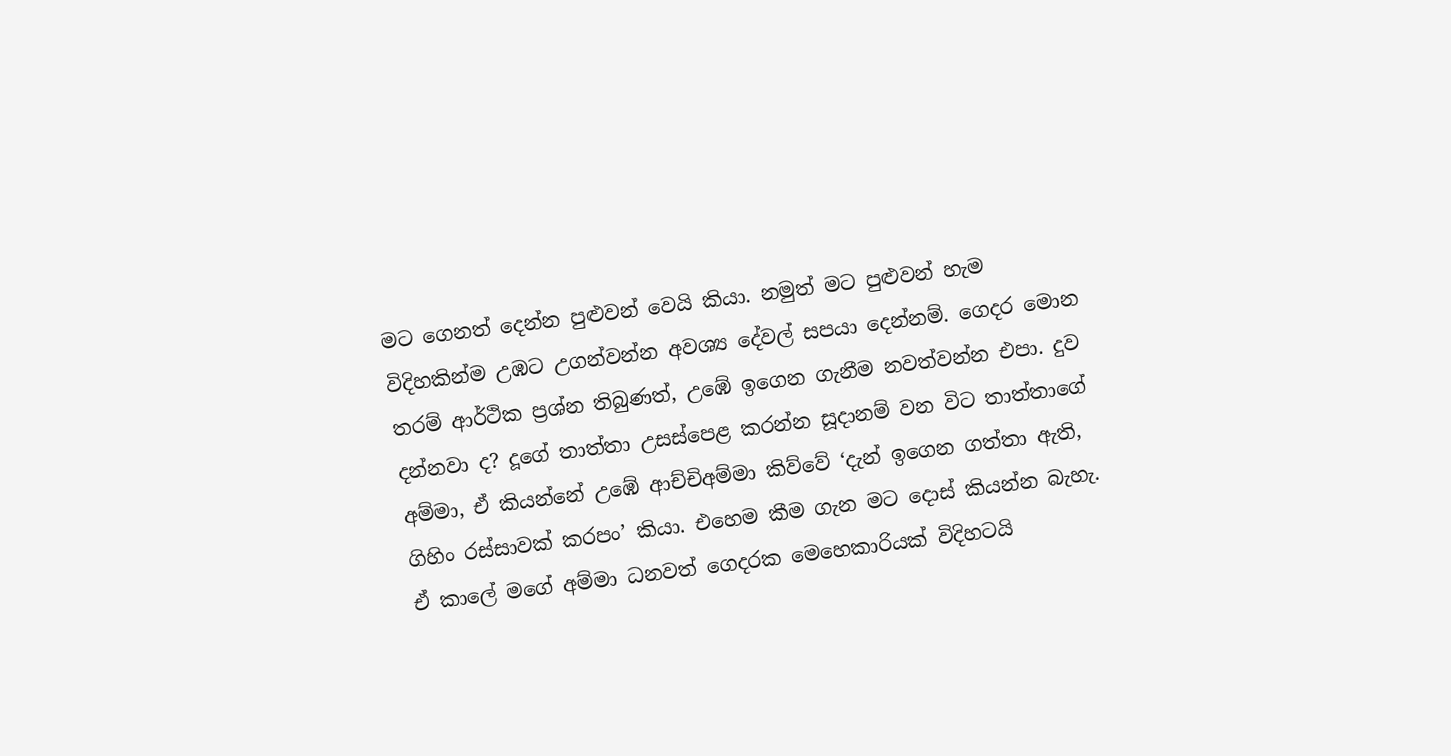මට ‍ගෙනත් දෙන්න පුළුවන් වෙයි කියා. නමුත් මට පුළුවන් හැම විදිහකින්ම උඹට උගන්වන්න අවශ්‍ය දේවල් සපයා දෙන්නම්. ගෙදර මොන තරම් ආර්ථික ප්‍රශ්න තිබුණත්, උ‍ඹේ ඉගෙන ගැනීම නවත්වන්න එපා. දුව දන්නවා ද? දූගේ තාත්තා උසස්පෙළ කරන්න සූදානම් වන විට තාත්තාගේ අම්මා, ඒ කියන්නේ උඹේ ආච්චිඅම්මා කිව්වේ ‘දැන් ඉගෙන ගත්තා ඇති, ගිහිං රස්සාවක් කරපං’ කියා. එහෙම කීම ගැන මට දොස් කියන්න බැහැ. ඒ කාලේ මගේ අම්මා ධනවත් ගෙදරක මෙහෙකාරියක් විදිහටයි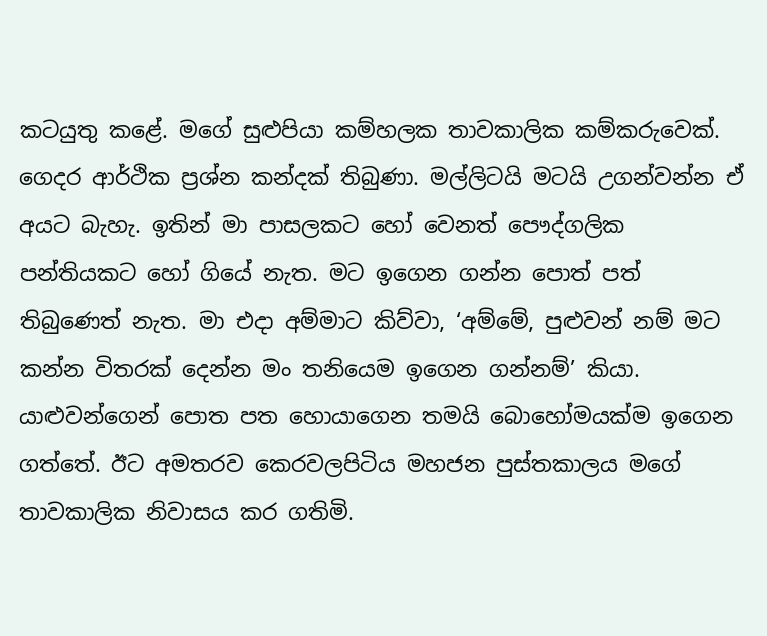කටයුතු කළේ. මගේ සුළුපියා කම්හලක තාවකාලික කම්කරුවෙක්. ගෙදර ආර්ථික ප්‍රශ්න කන්දක් තිබුණා. මල්ලිටයි මටයි උගන්වන්න ඒ අයට බැහැ. ඉතින් මා පාසලකට හෝ වෙනත් පෞද්ගලික පන්තියකට හෝ ගියේ නැත. මට ඉගෙන ගන්න පොත් පත් තිබුණෙත් නැත. මා එදා අම්මාට කිව්වා, ‘අම්මේ, පුළුවන් නම් මට කන්න විතරක් දෙන්න මං තනියෙම ඉගෙන ගන්නම්’ කියා. යාළුවන්ගෙන් පොත පත හොයාගෙන තමයි බොහෝමයක්ම ‍ඉගෙන ගත්තේ. ඊට අමතරව කෙරවලපිටිය මහජන පුස්තකාලය මගේ තාවකාලික නිවාසය කර ගතිමි.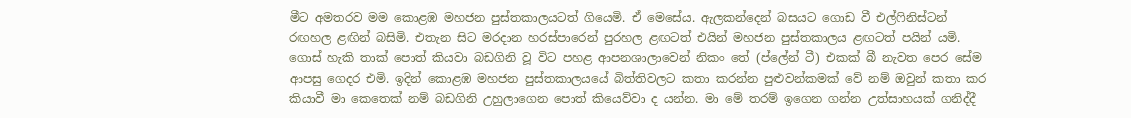මීට අමතරව මම කොළඹ මහජන පුස්තකාලයටත් ගි‍යෙමි. ඒ මෙසේය. ඇලකන්දෙන් බස‍යට ගොඩ වී එල්ෆිනිස්ටන් රඟහල ළඟින් බසිමි. එතැන සිට මරදාන හරස්පාරෙන් පුරහල ළඟටත් එයින් මහජන පුස්තකාලය ළඟටත් පයින් යමි. ගොස් හැකි තාක් පොත් කියවා බඩගිනි වූ විට පහළ ආපනශාලාවෙන් නිකං තේ (ප්‍ලේන් ටී) එකක් බී නැවත පෙර සේම ආපසු ගෙදර එමි. ඉදින් කොළඹ මහජන පුස්තකාලයයේ බිත්තිවලට කතා කරන්න පුළුවන්කමක් වේ නම් ඔවුන් කතා කර කියාවී මා කෙතෙක් නම් බඩගිනි උහුලාගෙන පොත් කියෙව්වා ද යන්න. මා මේ තරම් ඉගෙන ගන්න උත්සාහයක් ගනිද්දී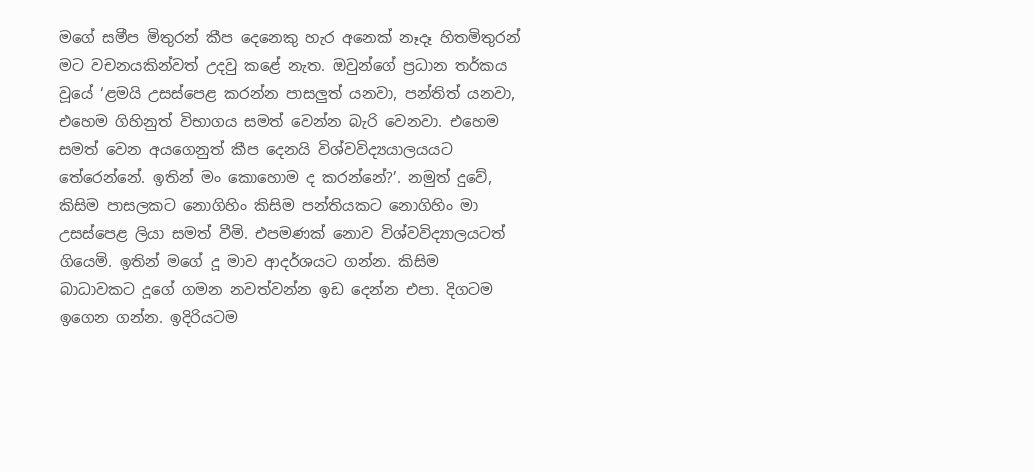මගේ සමීප මිතුරන් කීප දෙනෙකු හැර අනෙක් නෑදෑ හිතමිතුරන් මට වචනයකින්වත් උදවු කළේ නැත. ඔවුන්ගේ ප්‍රධාන තර්කය වූයේ ‘ළමයි උසස්පෙළ කරන්න පාසලුත් යනවා, පන්තිත් යනවා, එහෙම ගිහිනුත් විභාගය සමත් වෙන්න බැරි වෙනවා. එහෙම සමත් වෙන අයගෙනුත් කීප දෙනයි විශ්වවිද්‍යයාලයයට තේරෙන්නේ. ඉතින් මං කොහොම ද කරන්නේ?’. නමුත් දුවේ, කිසිම පාසලකට නොගිහිං කිසිම පන්තියකට නොගිහිං මා උසස්පෙළ ලියා සමත් වීමි. එපමණක් නොව විශ්වවිද්‍යාලයටත් ගියෙමි. ඉතින් මගේ දූ මාව ආදර්ශයට ගන්න. කිසිම බාධාවකට දූගේ ගමන නවත්වන්න ඉඩ දෙන්න එපා. දිගටම ඉගෙන ගන්න. ඉදිරියටම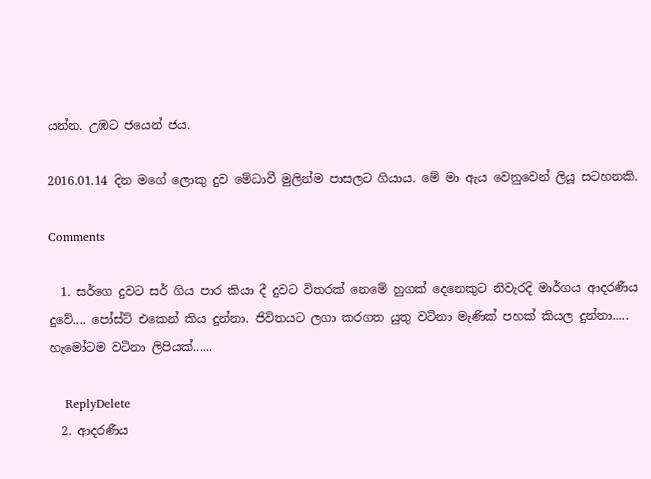යන්න. උඹට ජයෙන් ජය.

2016.01.14 දින මගේ ලොකු දුව මේධාවී මුලින්ම පාසලට ගියාය. මේ මා ඇය වෙනුවෙන් ලියූ සටහනකි.

Comments

  1. සර්ගෙ දුවට සර් ගිය පාර කියා දී දුවට විතරක් නෙමේ හුගක් දෙනෙකුට නිවැරදි මාර්ගය ආදරණීය දුවේ.... පෝස්ට් එකෙන් කිය දුන්නා. ජිවිතයට ලගා කරගත යුතු වටිනා මැණික් පහක් කියල දුන්නා..... හැමෝටම වටිනා ලිපියක්......

    ReplyDelete
  2. ආදරණීය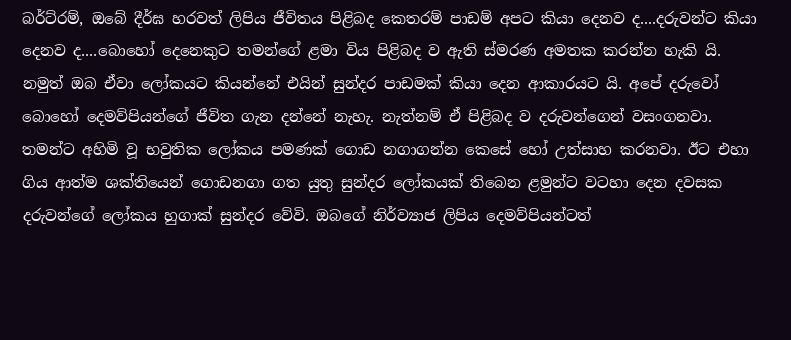බර්ට්රම්, ඔබේ දීර්ඝ හරවත් ලිපිය ජීවිතය පිළිබ‍ද කෙතරම් පාඩම් අපට කියා දෙනව ද....දරුවන්ට කියා දෙනව ද....බොහෝ දෙනෙකුට තමන්ගේ ළමා විය පිළිබ‍ද ව ඇති ස්මරණ අමතක කරන්න හැකි යි. නමුත් ඔබ ඒවා ලෝකයට කියන්නේ එයින් සුන්දර පාඩමක් කියා දෙන ආකාරයට යි. අපේ දරුවෝ බොහෝ දෙමව්පියන්ගේ ජීවිත ගැන දන්නේ නැහැ. නැත්නම් ඒ පිළිබ‍ද ව දරුවන්ගෙන් වසංගනවා. තමන්ට අහිමි වූ භවුතික ලෝකය පමණක් ගොඩ නගාගන්න කෙසේ හෝ උත්සාහ කරනවා. ඊට එහා ගිය ආත්ම ශක්තියෙන් ගොඩනගා ගත යුතු සුන්දර ලෝකයක් තිබෙන ළමුන්ට වටහා දෙන දවසක දරුවන්ගේ ලෝකය හුගාක් සුන්දර වේවි. ඔබගේ නිර්ව්‍යාජ ලිපිය දෙමව්පියන්ටත්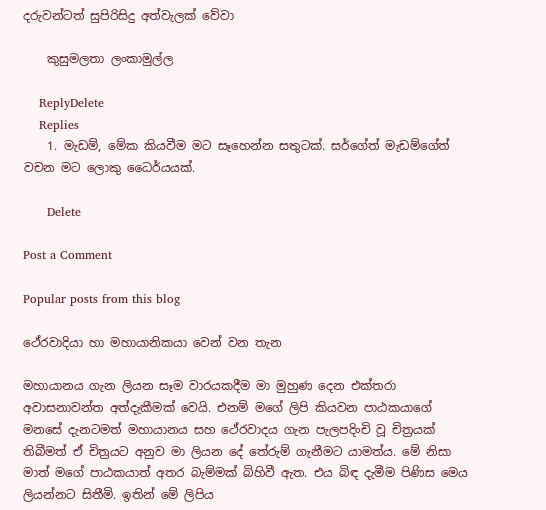දරුවන්ටත් සුපිරිසිදු අත්වැලක් වේවා

    කුසුමලතා ලංකාමුල්ල

    ReplyDelete
    Replies
    1. මැඩම්, මේක කියවීම මට සෑහෙන්න සතුටක්. සර්ගේත් මැඩම්ගේත් වචන මට ලොකු ධෛර්යයක්.

      Delete

Post a Comment

Popular posts from this blog

ථේරවාදියා හා මහායානිකයා වෙන් වන තැන

මහායානය ගැන ලියන සෑම වාරයකදීම මා මුහුණ දෙන එක්තරා අවාසනාවන්ත අත්දැකීමක් වෙයි. එනම් මගේ ලිපි කියවන පාඨකයාගේ මනසේ දැනටමත් මහායානය සහ ථේරවාදය ගැන පැලපදිංචි වූ චිත්‍රයක් තිබීමත් ඒ චිත්‍රයට අනුව මා ලියන දේ තේරුම් ගැනීමට යාමත්ය. මේ නිසා මාත් මගේ පාඨකයාත් අතර බැම්මක් බිහිවී ඇත. එය බිඳ දැමීම පිණිස මෙය ලියන්නට සිතීමි. ඉතින් මේ ලිපිය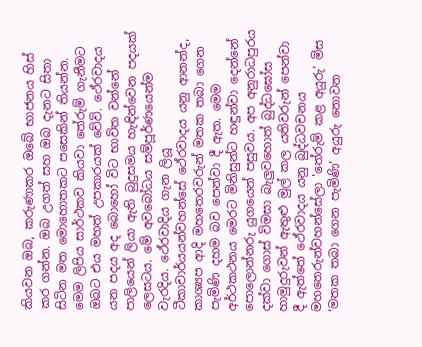කියවන ඔබ, කරුණාකර ඔබේ භාජනය හිස් කර ගන්න. ඔබ උගත් සහ ඔබ දැනට සිතා සිටින මත මොහොතකට පසෙකින් තියන්න. මෙම ලිපිය සාර්ථකව කියවා තේරුම් ගැනීමට ඔබට එය මහත් උපකාරයක් වේවි. ථේරවාදය යන පදය අද බොහෝ විට භාවිත වන්නේ පාලියෙන් ලියා ඇති බුදුසමය හැඳින්වෙන පදයක් ලෙසටය. මේ අවබෝධය සම්පූර්ණයෙන්ම වැරදිය. ථේරවාදිය ගැන ලියූ ටීකාචාර්යයන්වහන්සේ ථේරවාදය යනු ආනන්ද, කාශ්‍යප ආදි මහතෙරවරුන් මතක තබා ගෙන පැමිණි දහම බව පෙන්වා දී ඇත. මෙම අර්ථකථනය මෙරට මිනිසුන්ට හඳුන්වා දෙන්නේ පොලොන්නරු යුගයෙන් පසුවය. අප අනුරාධපුරය දක්වා ගොස් විමසා බැලුවහොත් බුද්ධඝෝස හාමුදුරුවන් ඇතුළු මුල් කල යතිවරුන් පෙන්වා දී ඇත්තේ ථේරවාදය යනු බුද්ධවචනය මහතෙරුන්වහන්සේලා 'තේරුම් කළ අයුරු’ මිස ‘මතක තබා ගෙන පැමිණි’ අයුරු නොවන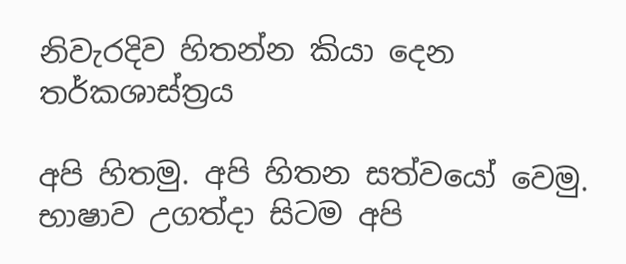නිවැරදිව හිතන්න කියා දෙන තර්කශාස්ත්‍රය

අපි හිතමු. අපි හිතන සත්වයෝ වෙමු. භාෂාව උගත්දා සිටම අපි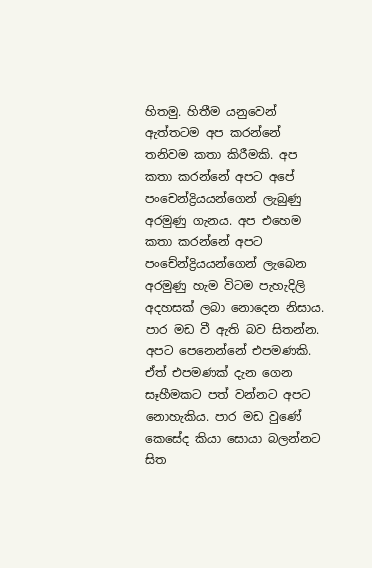හිතමු. හිතීම යනුවෙන් ඇත්තටම අප කරන්නේ තනිවම කතා කිරීමකි. අප කතා කරන්නේ අපට අපේ පංචෙන්ද්‍රියයන්ගෙන් ලැබුණු අරමුණු ගැනය. අප එහෙම කතා කරන්නේ අපට පංචේන්ද්‍රියයන්ගෙන් ලැබෙන අරමුණු හැම විටම පැහැදිලි අදහසක් ලබා නොදෙන නිසාය. පාර මඩ වී ඇති බව සිතන්න. අපට පෙනෙන්නේ එපමණකි. ඒත් එපමණක් දැන ගෙන සෑහීමකට පත් වන්නට අපට නොහැකිය. පාර මඩ වුණේ කෙසේද කියා සොයා බලන්නට සිත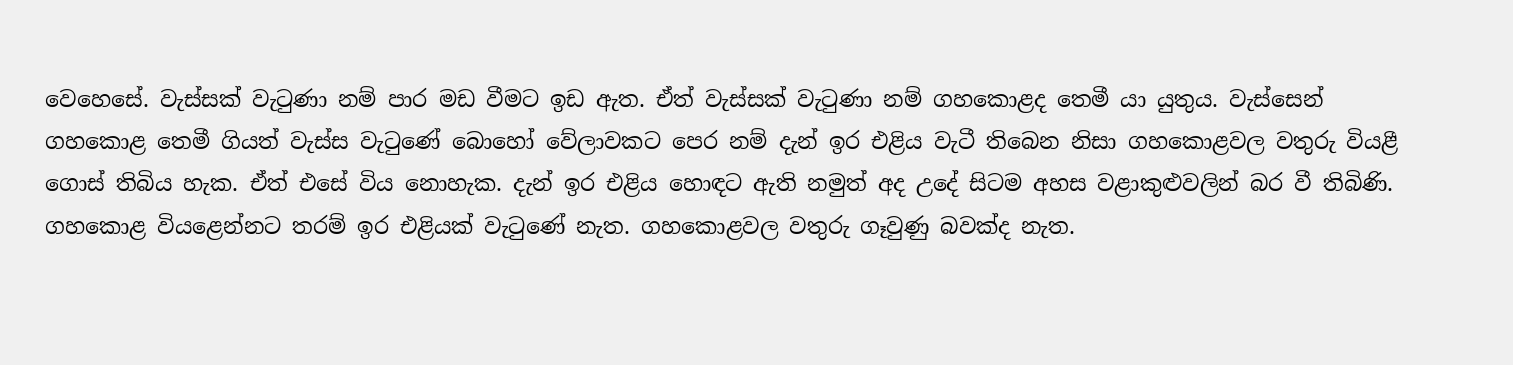වෙහෙසේ. වැස්සක් වැටුණා නම් පාර මඩ වීමට ඉඩ ඇත. ඒත් වැස්සක් වැටුණා නම් ගහකොළද තෙමී යා යුතුය. වැස්සෙන් ගහකොළ තෙමී ගියත් වැස්ස වැටුණේ බොහෝ වේලාවකට පෙර නම් දැන් ඉර එළිය වැටී තිබෙන නිසා ගහකොළවල වතුරු වියළී ගොස් තිබිය හැක. ඒත් එසේ විය නොහැක. දැන් ඉර එළිය හොඳට ඇති නමුත් අද උදේ සිටම අහස වළාකුළුවලින් බර වී තිබිණි. ගහකොළ වියළෙන්නට තරම් ඉර එළියක් වැටුණේ නැත. ගහකොළවල වතුරු ගෑවුණු බවක්ද නැත.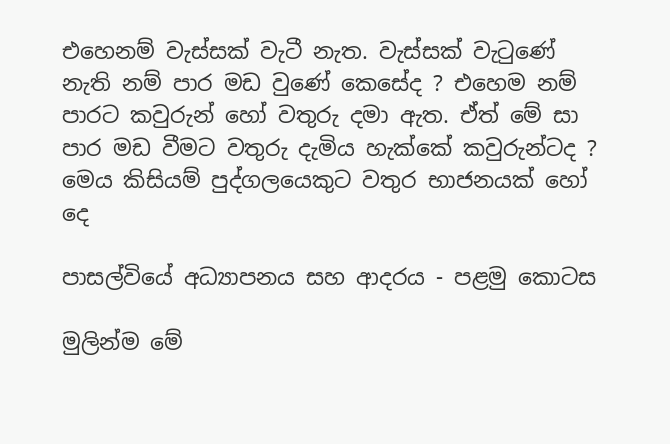එහෙනම් වැස්සක් වැටී නැත. වැස්සක් වැටුණේ නැති නම් පාර මඩ වුණේ කෙසේද ? එහෙම නම් පාරට කවුරුන් හෝ වතුරු දමා ඇත. ඒත් මේ සා පාර මඩ වීමට වතුරු දැමිය හැක්කේ කවුරුන්ටද ? මෙය කිසියම් පුද්ගලයෙකුට වතුර භාජනයක් හෝ දෙ

පාසල්වියේ අධ්‍යාපනය සහ ආදරය - පළමු කොටස

මුලින්ම මේ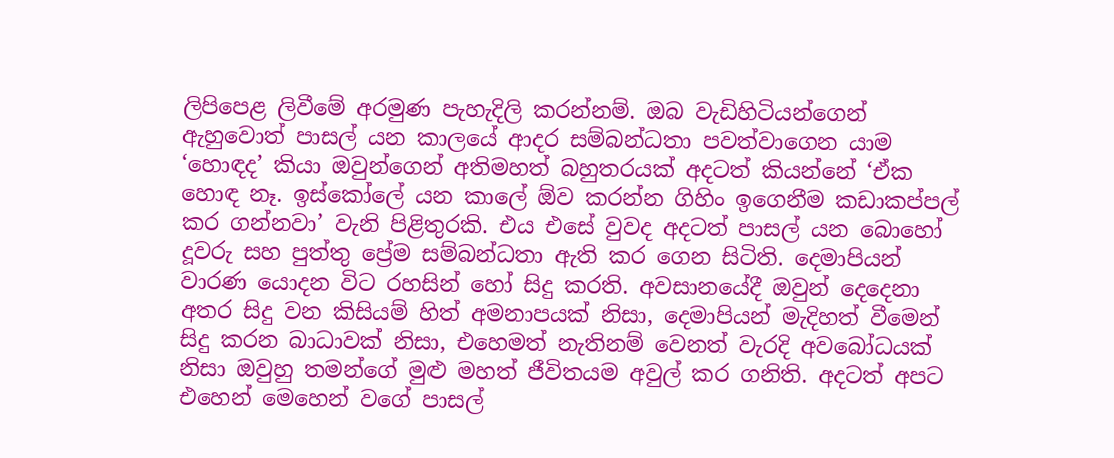ලිපිපෙළ ලිවීමේ අරමුණ පැහැදිලි කරන්නම්. ඔබ වැඩිහිටියන්ගෙන් ඇහුවොත් පාසල් යන කාලයේ ආදර සම්බන්ධතා පවත්වාගෙන යාම ‘හොඳද‍’ කියා ඔවුන්ගෙන් අතිමහත් බහුතරයක් අදටත් කියන්නේ ‘ඒක හොඳ නෑ. ඉස්කෝලේ යන කාලේ ඕව කරන්න ගිහිං ඉගෙනීම කඩාකප්පල් කර ගන්නවා’ වැනි පිළිතුරකි. එය එසේ වුවද අදටත් පාසල් යන බොහෝ දූවරු සහ පුත්තු ප්‍රේම සම්බන්ධතා ඇති කර ගෙන සිටිති. දෙමාපියන් වාරණ යොදන විට රහසින් හෝ සිදු කරති. අවසානයේදී ඔවුන් දෙදෙනා අතර සිදු වන කිසියම් හිත් අමනාපයක් නිසා, දෙමාපියන් මැදිහත් වීමෙන් සිදු කරන බාධාවක් නිසා, එහෙමත් නැතිනම් වෙනත් වැරදි අවබෝධයක් නිසා ඔවුහු තමන්ගේ මුළු මහත් ජීවිතයම අවුල් කර ගනිති. අදටත් අපට එහෙන් මෙහෙන් වගේ පාසල්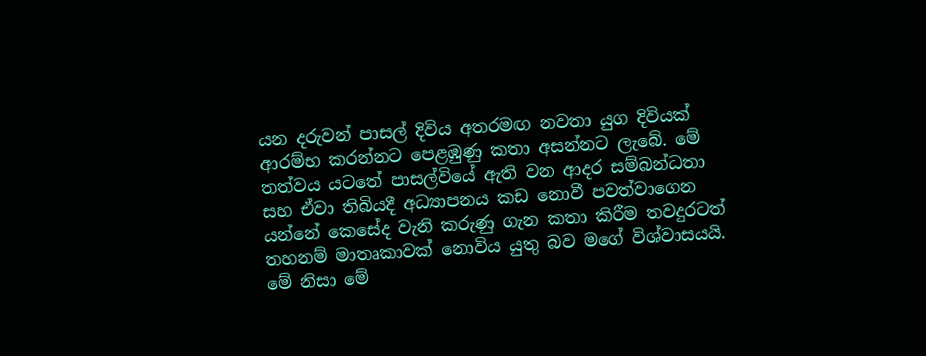යන දරුවන් පාසල් දිවිය අතරමඟ නවතා යුග දිවියක් ආරම්භ කරන්නට පෙළඹුණු කතා අසන්නට ලැබේ. මේ තත්වය යටතේ පාසල්වියේ ඇති වන ආදර සම්බන්ධතා සහ ඒවා තිබියදී අධ්‍යාපනය කඩ නොවී පවත්වාගෙන යන්නේ කෙසේද වැනි කරුණු ගැන කතා කිරීම තවදුරටත් තහනම් මාතෘකාවක් නොවිය යුතු බව මගේ විශ්වාසයයි. මේ නිසා මේ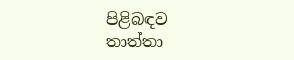පිළිබඳව තාත්තා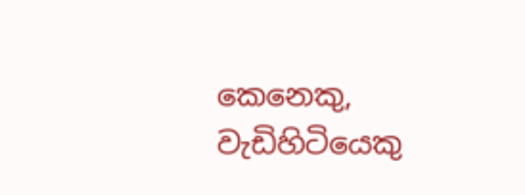කෙනෙකු, වැඩිහිටියෙකු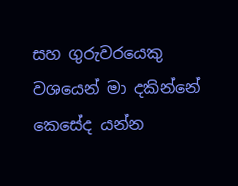සහ ගුරුවරයෙකු වශයෙන් මා දකින්නේ කෙසේද යන්න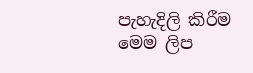පැහැදිලි කිරීම මෙම ලිප